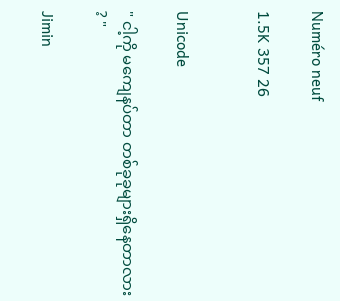Numéro neuf

1.5K 357 26


Unicode

" ငါ့ကို မကျေနပ်တာ တစ်ခုခုများရှိနေတာလား ? "

Jimin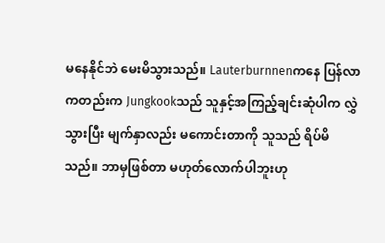မနေနိုင်ဘဲ မေးမိသွားသည်။ Lauterburnnenကနေ ပြန်လာကတည်းက Jungkookသည် သူနှင့်အကြည့်ချင်းဆုံပါက လွှဲသွားပြီး မျက်နှာလည်း မကောင်းတာကို သူသည် ရိပ်မိသည်။ ဘာမှဖြစ်တာ မဟုတ်လောက်ပါဘူးဟု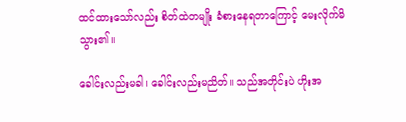ထင်ထားသော်လည်း စိတ်ထဲတမျိုး ခံစားနေရတာကြောင့် မေးလိုက်မိသွား၏။

ခေါင်းလည်းမခါ၊ ခေါင်းလည်းမညိတ်။ သည်အတိုင်းပဲ ဟိုးအ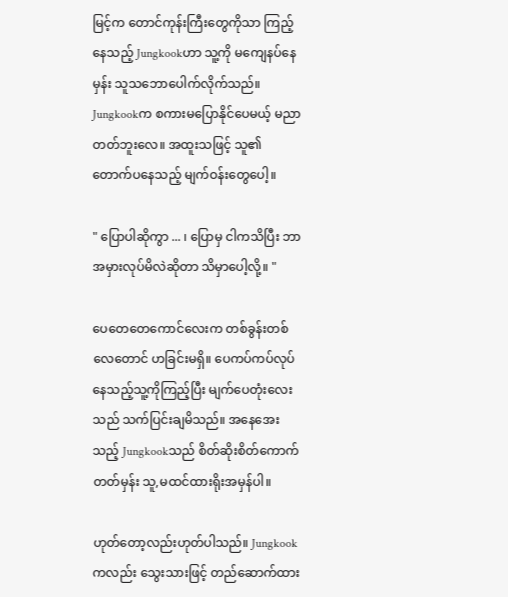မြင့်က တောင်ကုန်းကြီးတွေကိုသာ ကြည့်နေသည့် Jungkookဟာ သူ့ကို မကျေနပ်နေမှန်း သူသဘောပေါက်လိုက်သည်။ Jungkookက စကားမပြောနိုင်ပေမယ့် မညာတတ်ဘူးလေ။ အထူးသဖြင့် သူ၏တောက်ပနေသည့် မျက်ဝန်းတွေပေါ့။

" ပြောပါဆိုကွာ ... ၊ ပြောမှ ငါကသိပြီး ဘာအမှားလုပ်မိလဲဆိုတာ သိမှာပေါ့လို့။ "

ပေတေတေကောင်လေးက တစ်ခွန်းတစ်လေတောင် ဟခြင်းမရှိ။ ပေကပ်ကပ်လုပ်နေသည့်သူ့ကိုကြည့်ပြီး မျက်ပေတုံးလေးသည် သက်ပြင်းချမိသည်။ အနေအေးသည့် Jungkookသည် စိတ်ဆိုးစိတ်ကောက်တတ်မှန်း သူ,မထင်ထားရိုးအမှန်ပါ။

ဟုတ်တော့လည်းဟုတ်ပါသည်။ Jungkookကလည်း သွေးသားဖြင့် တည်ဆောက်ထား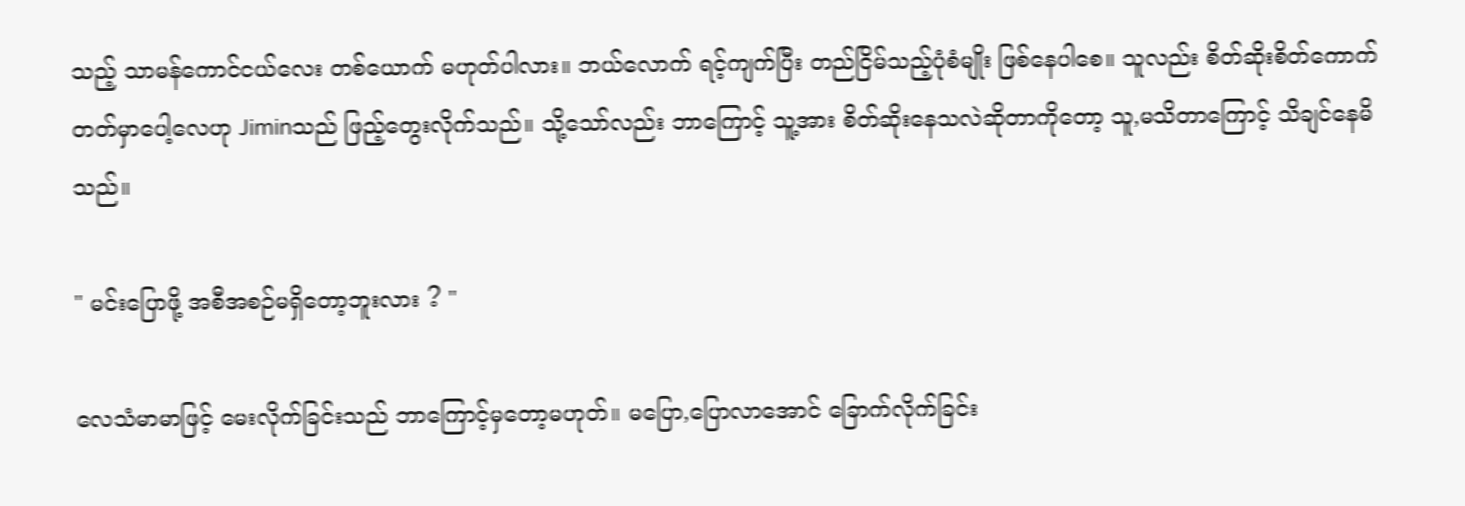သည့် သာမန်ကောင်ငယ်လေး တစ်ယောက် မဟုတ်ပါလား။ ဘယ်လောက် ရင့်ကျက်ပြီး တည်ငြိမ်သည့်ပုံစံမျိုး ဖြစ်နေပါစေ။ သူလည်း စိတ်ဆိုးစိတ်ကောက်တတ်မှာပေါ့လေဟု Jiminသည် ဖြည့်တွေးလိုက်သည်။ သို့သော်လည်း ဘာကြောင့် သူ့အား စိတ်ဆိုးနေသလဲဆိုတာကိုတော့ သူ,မသိတာကြောင့် သိချင်နေမိသည်။

" မင်းပြောဖို့ အစီအစဉ်မရှိတော့ဘူးလား ? "

လေသံမာမာဖြင့် မေးလိုက်ခြင်းသည် ဘာကြောင့်မှတော့မဟုတ်။ မပြော,ပြောလာအောင် ခြောက်လိုက်ခြင်း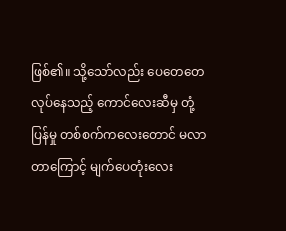ဖြစ်၏။ သို့သော်လည်း ပေတေတေလုပ်နေသည့် ကောင်လေးဆီမှ တုံ့ပြန်မှု တစ်စက်ကလေးတောင် မလာတာကြောင့် မျက်ပေတုံးလေး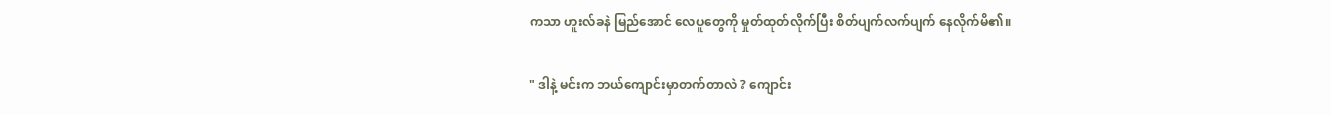ကသာ ဟူးလ်ခနဲ မြည်အောင် လေပူတွေကို မှုတ်ထုတ်လိုက်ပြီး စိတ်ပျက်လက်ပျက် နေလိုက်မိ၏။

" ဒါနဲ့ မင်းက ဘယ်ကျောင်းမှာတက်တာလဲ ? ကျောင်း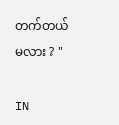တက်တယ်မလား ? "

IN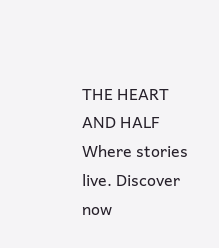THE HEART AND HALF Where stories live. Discover now